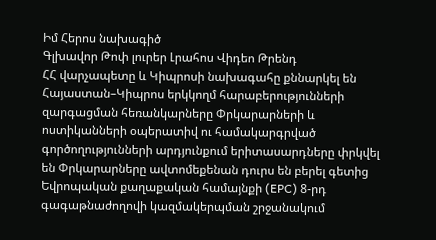Իմ Հերոս նախագիծ
Գլխավոր Թոփ լուրեր Լրահոս Վիդեո Թրենդ
ՀՀ վարչապետը և Կիպրոսի նախագահը քննարկել են Հայաստան–Կիպրոս երկկողմ հարաբերությունների զարգացման հեռանկարները Փրկարարների և ոստիկանների օպերատիվ ու համակարգրված գործողությունների արդյունքում երիտասարդները փրկվել են Փրկարարները ավտոմեքենան դուրս են բերել գետից Եվրոպական քաղաքական համայնքի (EPC) 8-րդ գագաթնաժողովի կազմակերպման շրջանակում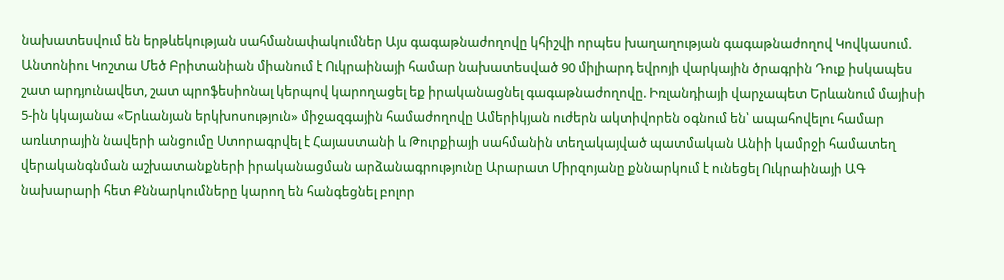նախատեսվում են երթևեկության սահմանափակումներ Այս գագաթնաժողովը կհիշվի որպես խաղաղության գագաթնաժողով Կովկասում. Անտոնիու Կոշտա Մեծ Բրիտանիան միանում է Ուկրաինայի համար նախատեսված 90 միլիարդ եվրոյի վարկային ծրագրին Դուք իսկապես շատ արդյունավետ, շատ պրոֆեսիոնալ կերպով կարողացել եք իրականացնել գագաթնաժողովը. Իռլանդիայի վարչապետ Երևանում մայիսի 5-ին կկայանա «Երևանյան երկխոսություն» միջազգային համաժողովը Ամերիկյան ուժերն ակտիվորեն օգնում են՝ ապահովելու համար առևտրային նավերի անցումը Ստորագրվել է Հայաստանի և Թուրքիայի սահմանին տեղակայված պատմական Անիի կամրջի համատեղ վերականգնման աշխատանքների իրականացման արձանագրությունը Արարատ Միրզոյանը քննարկում է ունեցել Ուկրաինայի ԱԳ նախարարի հետ Քննարկումները կարող են հանգեցնել բոլոր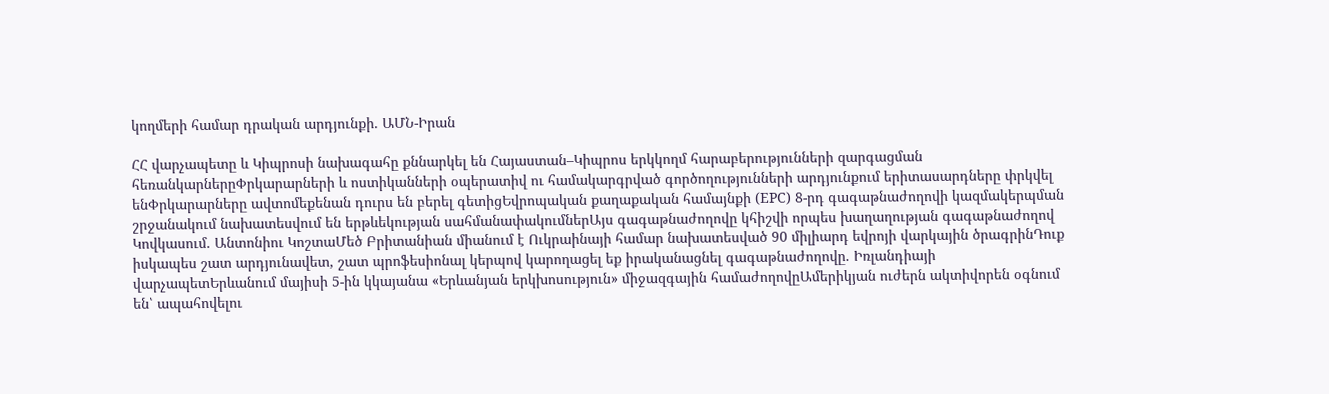կողմերի համար դրական արդյունքի. ԱՄՆ-Իրան

ՀՀ վարչապետը և Կիպրոսի նախագահը քննարկել են Հայաստան–Կիպրոս երկկողմ հարաբերությունների զարգացման հեռանկարներըՓրկարարների և ոստիկանների օպերատիվ ու համակարգրված գործողությունների արդյունքում երիտասարդները փրկվել ենՓրկարարները ավտոմեքենան դուրս են բերել գետիցԵվրոպական քաղաքական համայնքի (EPC) 8-րդ գագաթնաժողովի կազմակերպման շրջանակում նախատեսվում են երթևեկության սահմանափակումներԱյս գագաթնաժողովը կհիշվի որպես խաղաղության գագաթնաժողով Կովկասում. Անտոնիու ԿոշտաՄեծ Բրիտանիան միանում է Ուկրաինայի համար նախատեսված 90 միլիարդ եվրոյի վարկային ծրագրինԴուք իսկապես շատ արդյունավետ, շատ պրոֆեսիոնալ կերպով կարողացել եք իրականացնել գագաթնաժողովը. Իռլանդիայի վարչապետԵրևանում մայիսի 5-ին կկայանա «Երևանյան երկխոսություն» միջազգային համաժողովըԱմերիկյան ուժերն ակտիվորեն օգնում են՝ ապահովելու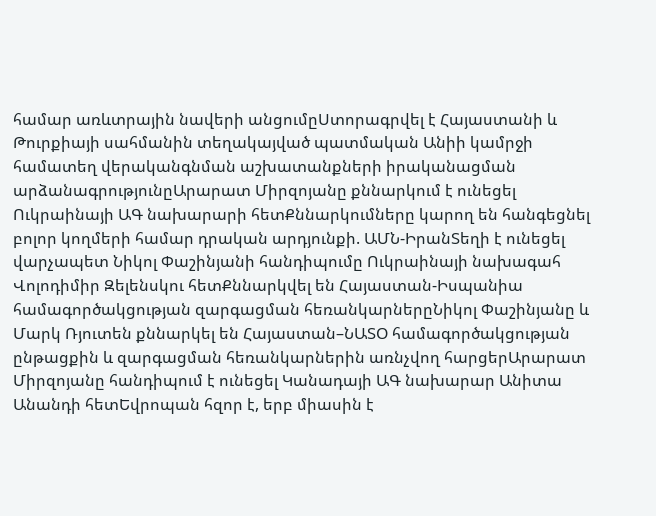համար առևտրային նավերի անցումըՍտորագրվել է Հայաստանի և Թուրքիայի սահմանին տեղակայված պատմական Անիի կամրջի համատեղ վերականգնման աշխատանքների իրականացման արձանագրությունըԱրարատ Միրզոյանը քննարկում է ունեցել Ուկրաինայի ԱԳ նախարարի հետՔննարկումները կարող են հանգեցնել բոլոր կողմերի համար դրական արդյունքի. ԱՄՆ-ԻրանՏեղի է ունեցել վարչապետ Նիկոլ Փաշինյանի հանդիպումը Ուկրաինայի նախագահ Վոլոդիմիր Զելենսկու հետՔննարկվել են Հայաստան-Իսպանիա համագործակցության զարգացման հեռանկարներըՆիկոլ Փաշինյանը և Մարկ Ռյուտեն քննարկել են Հայաստան–ՆԱՏՕ համագործակցության ընթացքին և զարգացման հեռանկարներին առնչվող հարցերԱրարատ Միրզոյանը հանդիպում է ունեցել Կանադայի ԱԳ նախարար Անիտա Անանդի հետԵվրոպան հզոր է, երբ միասին է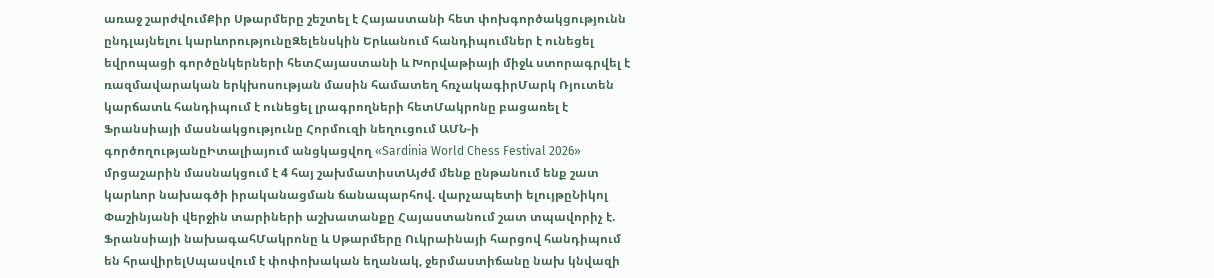առաջ շարժվումՔիր Սթարմերը շեշտել է Հայաստանի հետ փոխգործակցությունն ընդլայնելու կարևորությունըԶելենսկին Երևանում հանդիպումներ է ունեցել եվրոպացի գործընկերների հետՀայաստանի և Խորվաթիայի միջև ստորագրվել է ռազմավարական երկխոսության մասին համատեղ հռչակագիրՄարկ Ռյուտեն կարճատև հանդիպում է ունեցել լրագրողների հետՄակրոնը բացառել է Ֆրանսիայի մասնակցությունը Հորմուզի նեղուցում ԱՄՆ-ի գործողությանըԻտալիայում անցկացվող «Sardinia World Chess Festival 2026» մրցաշարին մասնակցում է 4 հայ շախմատիստԱյժմ մենք ընթանում ենք շատ կարևոր նախագծի իրականացման ճանապարհով. վարչապետի ելույթըՆիկոլ Փաշինյանի վերջին տարիների աշխատանքը Հայաստանում շատ տպավորիչ է. Ֆրանսիայի նախագահՄակրոնը և Սթարմերը Ուկրաինայի հարցով հանդիպում են հրավիրելՍպասվում է փոփոխական եղանակ, ջերմաստիճանը նախ կնվազի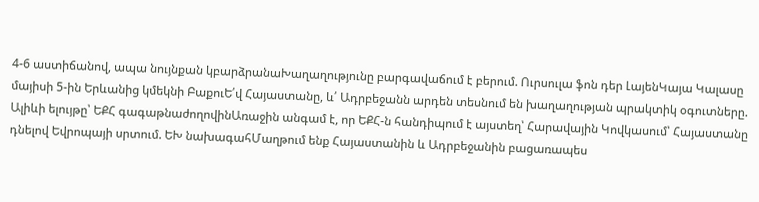4-6 աստիճանով, ապա նույնքան կբարձրանաԽաղաղությունը բարգավաճում է բերում. Ուրսուլա ֆոն դեր ԼայենԿայա Կալասը մայիսի 5-ին Երևանից կմեկնի ԲաքուԵ՛վ Հայաստանը, և՛ Ադրբեջանն արդեն տեսնում են խաղաղության պրակտիկ օգուտները. Ալիևի ելույթը՝ ԵՔՀ գագաթնաժողովինԱռաջին անգամ է, որ ԵՔՀ-ն հանդիպում է այստեղ՝ Հարավային Կովկասում՝ Հայաստանը դնելով Եվրոպայի սրտում. ԵԽ նախագահՄաղթում ենք Հայաստանին և Ադրբեջանին բացառապես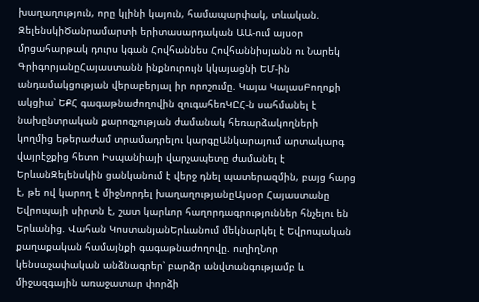խաղաղություն, որը կլինի կայուն, համապարփակ, տևական. ԶելենսկիԾանրամարտի երիտասարդական ԱԱ-ում այսօր մրցահարթակ դուրս կգան Հովհաննես Հովհաննիսյանն ու Նարեկ ԳրիգորյանըՀայաստանն ինքնուրույն կկայացնի ԵՄ-ին անդամակցության վերաբերյալ իր որոշումը. Կայա ԿալասԲողոքի ակցիա՝ ԵՔՀ գագաթնաժողովին զուգահեռԿԸՀ-ն սահմանել է նախընտրական քարոզչության ժամանակ հեռարձակողների կողմից եթերաժամ տրամադրելու կարգըԱնկարայում արտակարգ վայրէջքից հետո Իսպանիայի վարչապետը ժամանել է ԵրևանԶելենսկին ցանկանում է վերջ դնել պատերազմին, բայց հարց է, թե ով կարող է միջնորդել խաղաղությանըԱյսօր Հայաստանը Եվրոպայի սիրտն է, շատ կարևոր հաղորդագրություններ հնչելու են Երևանից. Վահան ԿոստանյանԵրևանում մեկնարկել է Եվրոպական քաղաքական համայնքի գագաթնաժողովը. ուղիղՆոր կենսաչափական անձնագրեր՝ բարձր անվտանգությամբ և միջազգային առաջատար փորձի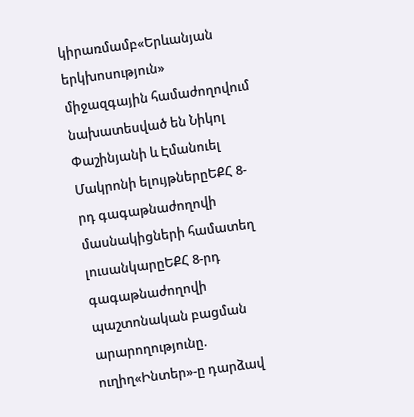կիրառմամբ«Երևանյան երկխոսություն» միջազգային համաժողովում նախատեսված են Նիկոլ Փաշինյանի և Էմանուել Մակրոնի ելույթներըԵՔՀ 8-րդ գագաթնաժողովի մասնակիցների համատեղ լուսանկարըԵՔՀ 8-րդ գագաթնաժողովի պաշտոնական բացման արարողությունը. ուղիղ«Ինտեր»-ը դարձավ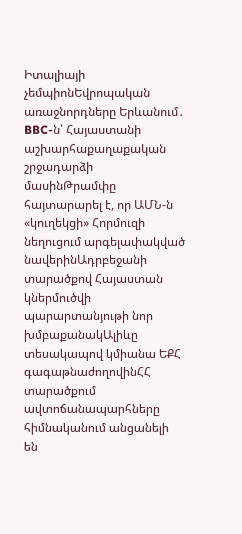Իտալիայի չեմպիոնԵվրոպական առաջնորդները Երևանում․ BBC-ն՝ Հայաստանի աշխարհաքաղաքական շրջադարձի մասինԹրամփը հայտարարել է, որ ԱՄՆ-ն «կուղեկցի» Հորմուզի նեղուցում արգելափակված նավերինԱդրբեջանի տարածքով Հայաստան կներմուծվի պարարտանյութի նոր խմբաքանակԱլիևը տեսակապով կմիանա ԵՔՀ գագաթնաժողովինՀՀ տարածքում ավտոճանապարհները հիմնականում անցանելի են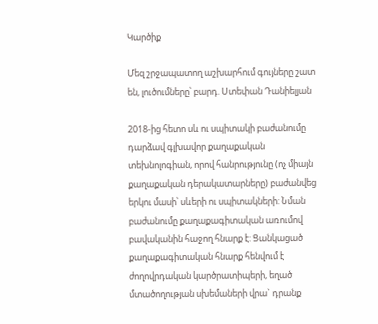Կարծիք

Մեզ շրջապատող աշխարհում գույները շատ են, լուծումները՝ բարդ. Ստեփան Դանիելյան

2018-ից հետո սև ու սպիտակի բաժանումը դարձավ գլխավոր քաղաքական տեխնոլոգիան, որով հանրությունը (ոչ միայն քաղաքական դերակատարները) բաժանվեց երկու մասի՝ սևերի ու սպիտակների: Նման բաժանումը քաղաքագիտական առումով բավականին հաջող հնարք է: Ցանկացած քաղաքագիտական հնարք հենվում է ժողովրդական կարծրատիպերի, եղած մտածողության սխեմաների վրա` դրանք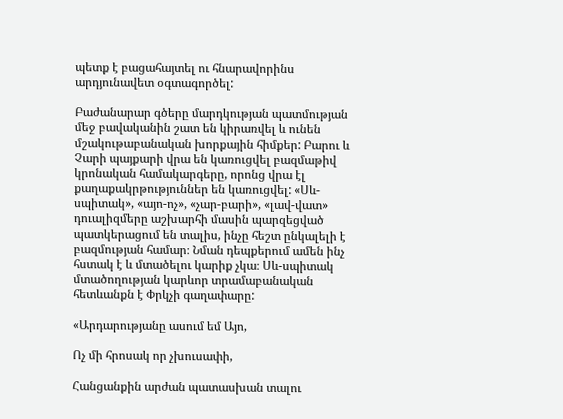պետք է բացահայտել ու հնարավորինս արդյունավետ օգտագործել:

Բաժանարար գծերը մարդկության պատմության մեջ բավականին շատ են կիրառվել և ունեն մշակութաբանական խորքային հիմքեր: Բարու և Չարի պայքարի վրա են կառուցվել բազմաթիվ կրոնական համակարգերը, որոնց վրա էլ քաղաքակրթություններ են կառուցվել: «Սև-սպիտակ», «այո-ոչ», «չար-բարի», «լավ-վատ» դուալիզմերը աշխարհի մասին պարզեցված պատկերացում են տալիս, ինչը հեշտ ընկալելի է բազմության համար։ Նման դեպքերում ամեն ինչ հստակ է և մտածելու կարիք չկա։ Սև-սպիտակ մտածողության կարևոր տրամաբանական հետևանքն է Փրկչի գաղափարը:

«Արդարությանը ասում եմ Այո,

Ոչ մի հրոսակ որ չխուսափի,

Հանցանքին արժան պատասխան տալու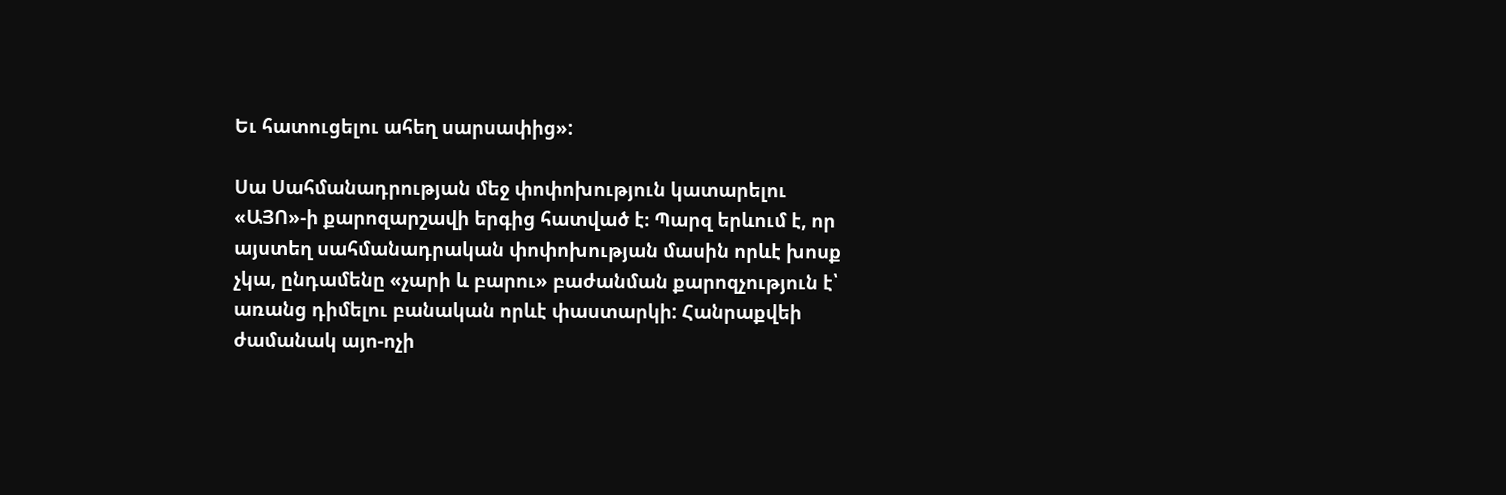Եւ հատուցելու ահեղ սարսափից»:

Սա Սահմանադրության մեջ փոփոխություն կատարելու «ԱՅՈ»-ի քարոզարշավի երգից հատված է։ Պարզ երևում է, որ այստեղ սահմանադրական փոփոխության մասին որևէ խոսք չկա, ընդամենը «չարի և բարու» բաժանման քարոզչություն է՝ առանց դիմելու բանական որևէ փաստարկի: Հանրաքվեի ժամանակ այո-ոչի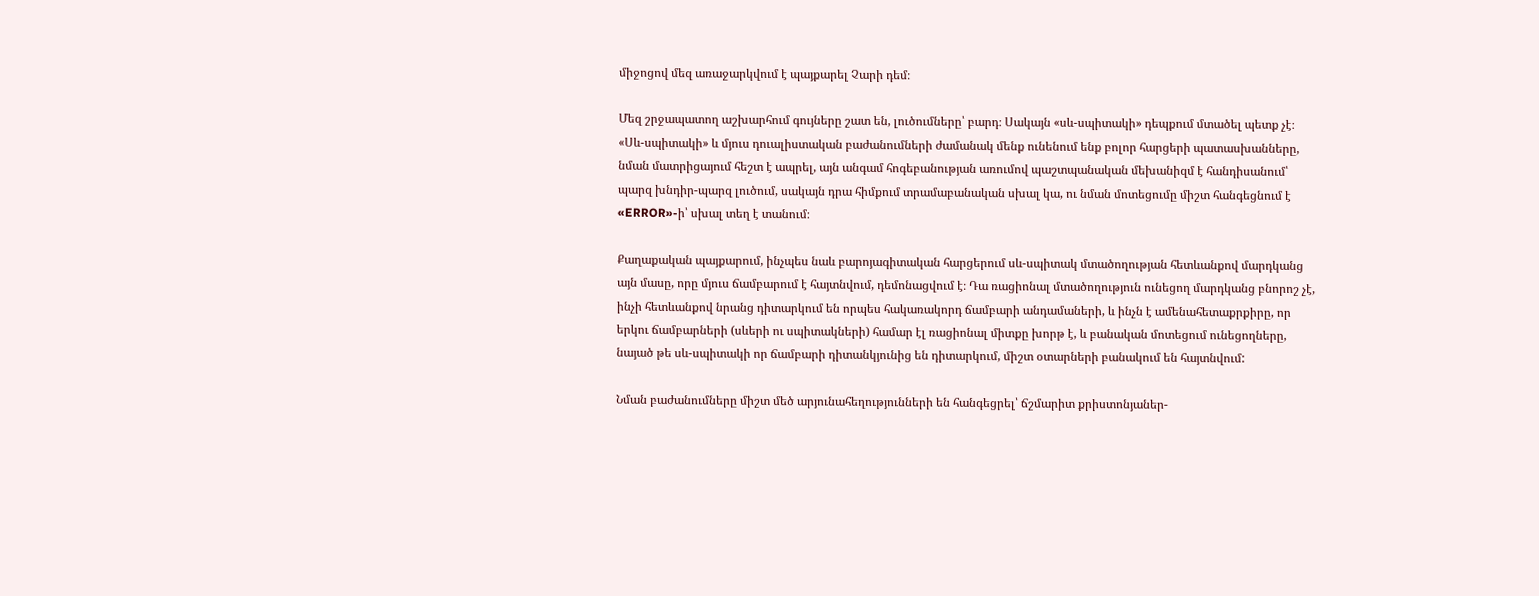միջոցով մեզ առաջարկվում է պայքարել Չարի դեմ։

Մեզ շրջապատող աշխարհում գույները շատ են, լուծումները՝ բարդ։ Սակայն «սև-սպիտակի» դեպքում մտածել պետք չէ։ «Սև-սպիտակի» և մյուս դուալիստական բաժանումների ժամանակ մենք ունենում ենք բոլոր հարցերի պատասխանները, նման մատրիցայում հեշտ է ապրել, այն անգամ հոգեբանության առումով պաշտպանական մեխանիզմ է հանդիսանում՝ պարզ խնդիր-պարզ լուծում, սակայն դրա հիմքում տրամաբանական սխալ կա, ու նման մոտեցումը միշտ հանգեցնում է «ERROR»-ի՝ սխալ տեղ է տանում։

Քաղաքական պայքարում, ինչպես նաև բարոյագիտական հարցերում սև-սպիտակ մտածողության հետևանքով մարդկանց այն մասը, որը մյուս ճամբարում է հայտնվում, դեմոնացվում է։ Դա ռացիոնալ մտածողություն ունեցող մարդկանց բնորոշ չէ, ինչի հետևանքով նրանց դիտարկում են որպես հակառակորդ ճամբարի անդամաների, և ինչն է ամենահետաքրքիրը, որ երկու ճամբարների (սևերի ու սպիտակների) համար էլ ռացիոնալ միտքը խորթ է, և բանական մոտեցում ունեցողները, նայած թե սև-սպիտակի որ ճամբարի դիտանկյունից են դիտարկում, միշտ օտարների բանակում են հայտնվում:

Նման բաժանումները միշտ մեծ արյունահեղությունների են հանգեցրել՝ ճշմարիտ քրիստոնյաներ-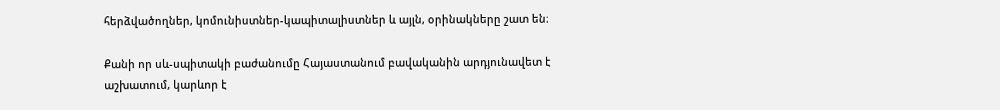հերձվածողներ, կոմունիստներ-կապիտալիստներ և այլն, օրինակները շատ են։

Քանի որ սև-սպիտակի բաժանումը Հայաստանում բավականին արդյունավետ է աշխատում, կարևոր է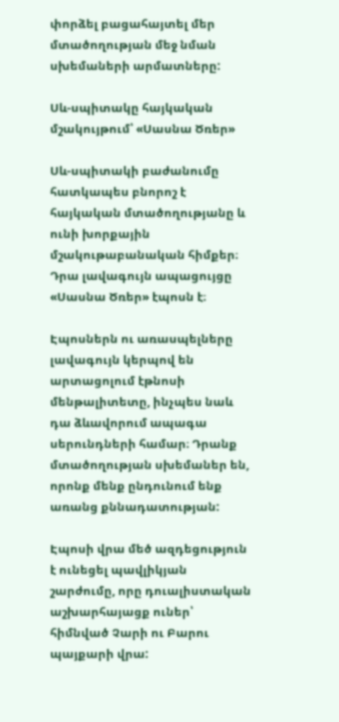փորձել բացահայտել մեր մտածողության մեջ նման սխեմաների արմատները:

Սև-սպիտակը հայկական մշակույթում՝ «Սասնա Ծռեր»

Սև-սպիտակի բաժանումը հատկապես բնորոշ է հայկական մտածողությանը և ունի խորքային մշակութաբանական հիմքեր։ Դրա լավագույն ապացույցը «Սասնա Ծռեր» էպոսն է։

Էպոսներն ու առասպելները լավագույն կերպով են արտացոլում էթնոսի մենթալիտետը, ինչպես նաև դա ձևավորում ապագա սերունդների համար։ Դրանք մտածողության սխեմաներ են, որոնք մենք ընդունում ենք առանց քննադատության:

Էպոսի վրա մեծ ազդեցություն է ունեցել պավլիկյան շարժումը, որը դուալիստական աշխարհայացք ուներ՝ հիմնված Չարի ու Բարու պայքարի վրա: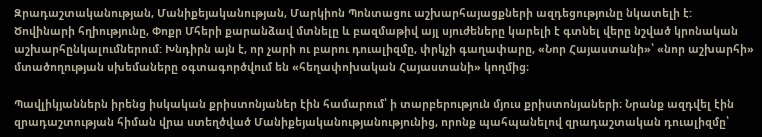Զրադաշտականության, Մանիքեյականության, Մարկիոն Պոնտացու աշխարհայացքների ազդեցությունը նկատելի է: Ծովինարի հղիությունը, Փոքր Մհերի քարանձավ մտնելը և բազմաթիվ այլ սյուժեները կարելի է գտնել վերը նշված կրոնական աշխարհընկալումներում: Խնդիրն այն է, որ չարի ու բարու դուալիզմը, փրկչի գաղափարը, «Նոր Հայաստանի»՝ «նոր աշխարհի» մտածողության սխեմաները օգտագործվում են «հեղափոխական Հայաստանի» կողմից։

Պավլիկյաններն իրենց իսկական քրիստոնյաներ էին համարում՝ ի տարբերություն մյուս քրիստոնյաների։ Նրանք ազդվել էին զրադաշտության հիման վրա ստեղծված Մանիքեյականությանությունից, որոնք պահպանելով զրադաշտական դուալիզմը՝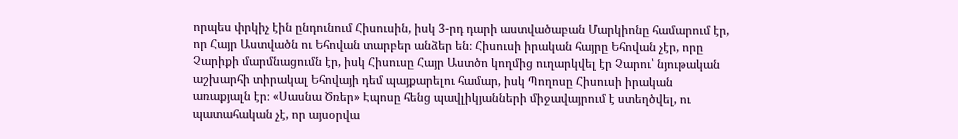որպես փրկիչ էին ընդունում Հիսուսին, իսկ 3-րդ դարի աստվածաբան Մարկիոնը համարում էր, որ Հայր Աստվածն ու Եհովան տարբեր անձեր են։ Հիսուսի իրական հայրը Եհովան չէր, որը Չարիքի մարմնացումն էր, իսկ Հիսուսը Հայր Աստծո կողմից ուղարկվել էր Չարու՝ նյութական աշխարհի տիրակալ Եհովայի դեմ պայքարելու համար, իսկ Պողոսը Հիսուսի իրական առաքյալն էր։ «Սասնա Ծռեր» Էպոսը հենց պավլիկյանների միջավայրում է ստեղծվել, ու պատահական չէ, որ այսօրվա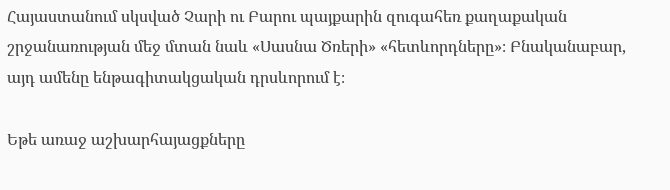Հայաստանում սկսված Չարի ու Բարու պայքարին զուգահեռ քաղաքական շրջանառության մեջ մտան նաև «Սասնա Ծռերի» «հետևորդները»։ Բնականաբար, այդ ամենը ենթագիտակցական դրսևորում է։

Եթե առաջ աշխարհայացքները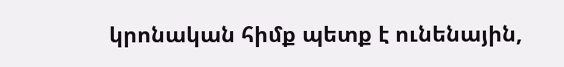կրոնական հիմք պետք է ունենային,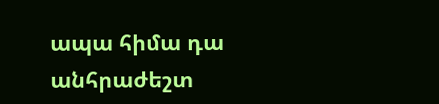ապա հիմա դա անհրաժեշտ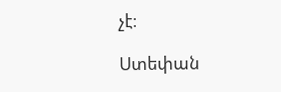չէ։

Ստեփան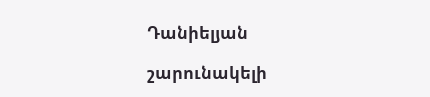Դանիելյան

շարունակելի